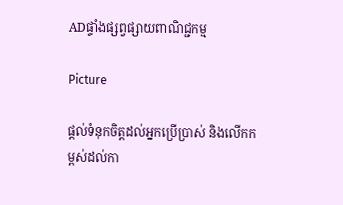ADផ្ទាំងផ្សព្វផ្សាយពាណិជ្ជកម្ម

Picture

ផ្តល់ទំនុកចិត្តដល់អ្នកប្រើប្រាស់ និងលើកកម្ពស់ដល់កា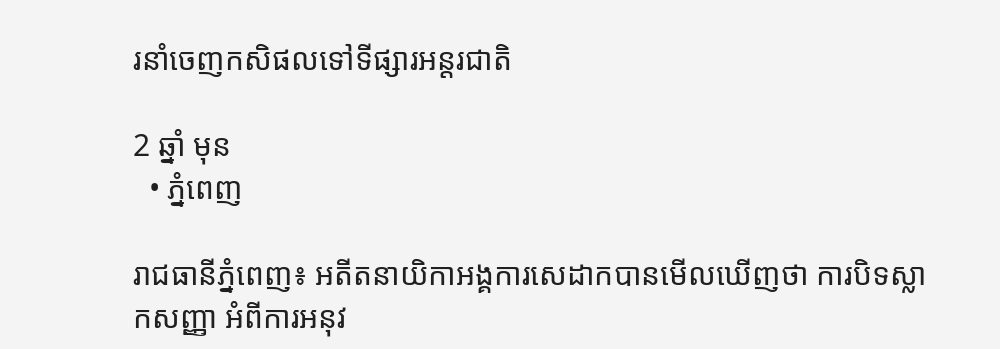រនាំចេញកសិផលទៅទីផ្សារអន្តរជាតិ

2 ឆ្នាំ មុន
  • ភ្នំពេញ

រាជធានីភ្នំពេញ៖ អតីតនាយិកាអង្គការសេដាកបានមើលឃើញថា ការបិទស្លាកសញ្ញា អំពីការអនុវ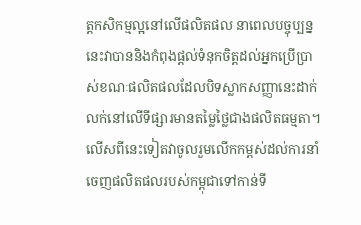ត្តកសិកម្មល្អនៅលើផលិតផល នាពេលបច្ចុប្បន្ននេះវាបាននិងកំពុងផ្តល់ទំនុកចិត្តដល់អ្នកប្រើប្រាស់ខណៈផលិតផលដែលបិទស្លាកសញ្ញានេះដាក់លក់នៅលើទីផ្សារមានតម្លៃថ្លៃជាងផលិតធម្មតា។លើសពីនេះទៀតវាចូលរួមលើកកម្ពស់ដល់ការនាំចេញផលិតផលរបស់កម្ពុជាទៅកាន់ទី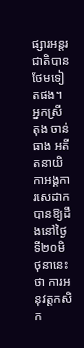ផ្សារអន្តរជាតិបានថែមទៀតផង។ អ្នកស្រី តុង ចាន់ធាង អតីតនាយិកាអង្គការសេដាកបានឱ្យដឹងនៅថ្ងៃទី២០មិថុនានេះថា ការអនុវត្តកសិក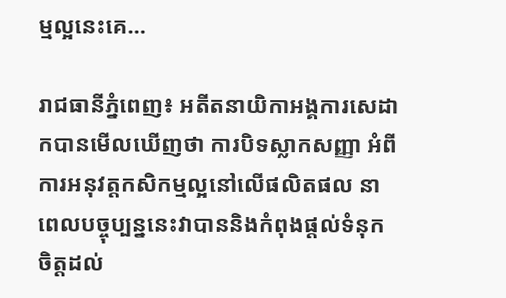ម្មល្អនេះគេ…

រាជធានីភ្នំពេញ៖ អតីតនាយិកាអង្គការសេដាកបានមើលឃើញថា ការបិទស្លាកសញ្ញា អំពីការអនុវត្តកសិកម្មល្អនៅលើផលិតផល នាពេលបច្ចុប្បន្ននេះវាបាននិងកំពុងផ្តល់ទំនុកចិត្តដល់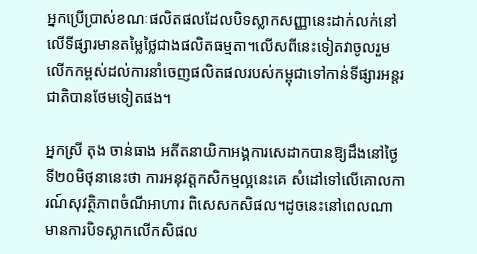អ្នកប្រើប្រាស់ខណៈផលិតផលដែលបិទស្លាកសញ្ញានេះដាក់លក់នៅលើទីផ្សារមានតម្លៃថ្លៃជាងផលិតធម្មតា។លើសពីនេះទៀតវាចូលរួមលើកកម្ពស់ដល់ការនាំចេញផលិតផលរបស់កម្ពុជាទៅកាន់ទីផ្សារអន្តរជាតិបានថែមទៀតផង។

អ្នកស្រី តុង ចាន់ធាង អតីតនាយិកាអង្គការសេដាកបានឱ្យដឹងនៅថ្ងៃទី២០មិថុនានេះថា ការអនុវត្តកសិកម្មល្អនេះគេ សំដៅទៅលើគោលការណ៍សុវត្ថិភាពចំណីអាហារ ពិសេសកសិផល។ដូចនេះនៅពេលណាមានការបិទស្លាកលើកសិផល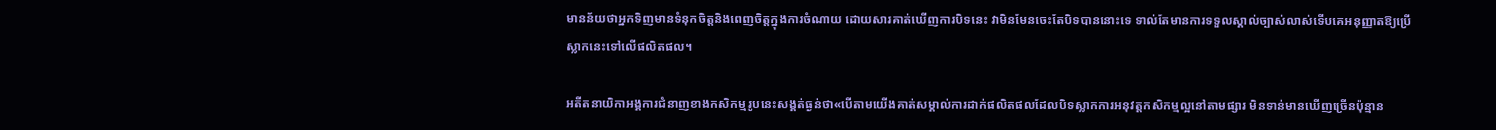មានន័យថាអ្នកទិញមានទំនុកចិត្តនិងពេញចិត្តក្នុងការចំណាយ ដោយសារគាត់ឃើញការបិទនេះ វាមិនមែនចេះតែបិទបាននោះទេ ទាល់តែមានការទទួលស្គាល់ច្បាស់លាស់ទើបគេអនុញ្ញាតឱ្យប្រើស្លាកនេះទៅលើផលិតផល។

អតីតនាយិកាអង្គការជំនាញខាងកសិកម្មរូបនេះសង្គត់ធ្ងន់ថា«បើតាមយើងគាត់សម្គាល់ការដាក់ផលិតផលដែលបិទស្លាកការអនុវត្តកសិកម្មល្អនៅតាមផ្សារ មិនទាន់មានឃើញច្រើនប៉ុន្មាន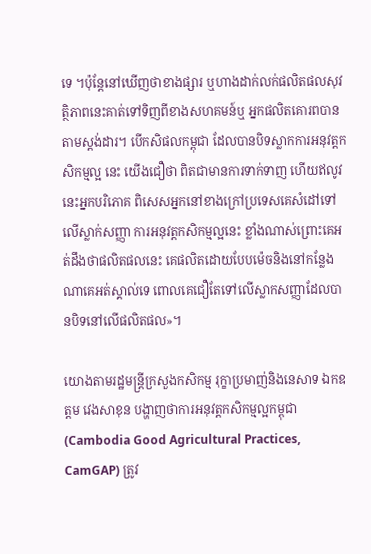ទេ ។ប៉ុន្តែនៅឃើញថាខាងផ្សារ ឬហាងដាក់លក់ផលិតផលសុវត្ថិភាពនេះគាត់ទៅទិញពីខាងសហគមន៍ឬ អ្នកផលិតគោរពបានតាមស្តង់ដារ។ បើកសិផលកម្ពុជា ដែលបានបិទស្លាកការអនុវត្តកសិកម្មល្អ នេះ យើងជឿថា ពិតជាមានការទាក់ទាញ ហើយឥលូវនេះអ្នកបរិភោគ ពិសេសអ្នកនៅខាងក្រៅប្រទេសគេសំដៅទៅលើស្លាក់សញ្ញា ការអនុវត្តកសិកម្មល្អនេះ ខ្លាំងណាស់ព្រោះគេអត់ដឹងថាផលិតផលនេះ គេផលិតដោយបែបម៉េចនិងនៅកន្លែងណាគេអត់ស្គាល់ទេ ពោលគេជឿតែទៅលើស្លាកសញ្ញាដែលបានបិទនៅលើផលិតផល»។

យោងតាមរដ្ឋមន្ត្រីក្រសួងកសិកម្ម រុក្ខាប្រមាញ់និងនេសាទ ឯកឧត្តម វេងសាខុន បង្ហាញថាការអនុវត្តកសិកម្មល្អកម្ពុជា (Cambodia Good Agricultural Practices, CamGAP) ត្រូវ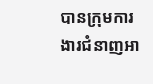បានក្រុមការងារជំនាញអា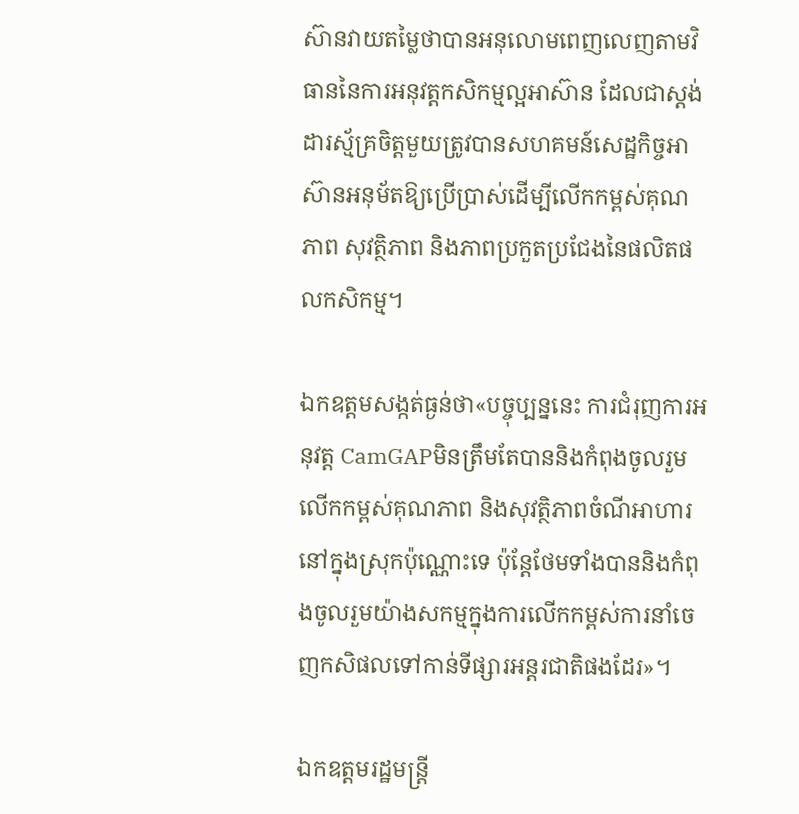ស៊ានវាយតម្លៃថាបានអនុលោមពេញលេញតាមវិធាននៃការអនុវត្តកសិកម្មល្អអាស៊ាន ដែលជាស្តង់ដារស្ម័គ្រចិត្តមួយត្រូវបានសហគមន៍សេដ្ឋកិច្ចអាស៊ានអនុម័តឱ្យប្រើប្រាស់ដើម្បីលើកកម្ពស់គុណភាព សុវត្ថិភាព និងភាពប្រកួតប្រជែងនៃផលិតផលកសិកម្ម។

ឯកឧត្តមសង្កត់ធ្ងន់ថា«បច្ចុប្បន្ននេះ ការជំរុញការអនុវត្ត CamGAPមិនត្រឹមតែបាននិងកំពុងចូលរួមលើកកម្ពស់គុណភាព និងសុវត្ថិភាពចំណីអាហារនៅក្នុងស្រុកប៉ុណ្ណោះទេ ប៉ុន្តែថែមទាំងបាននិងកំពុងចូលរួមយ៉ាងសកម្មក្នុងការលើកកម្ពស់ការនាំចេញកសិផលទៅកាន់ទីផ្សារអន្តរជាតិផងដែរ»។

ឯកឧត្តមរដ្ឋមន្ត្រី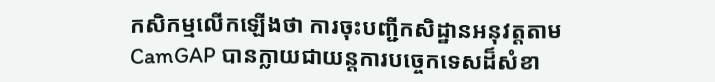កសិកម្មលើកឡើងថា ការចុះបញ្ជីកសិដ្ឋានអនុវត្តតាម CamGAP បានក្លាយជាយន្តការបច្ចេកទេសដ៏សំខា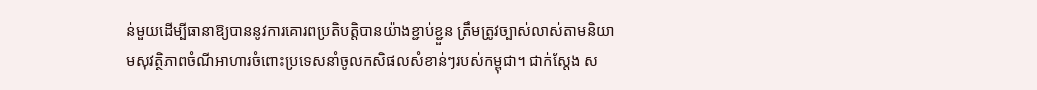ន់មួយដើម្បីធានាឱ្យបាននូវការគោរពប្រតិបត្តិបានយ៉ាងខ្ជាប់ខ្ជួន ត្រឹមត្រូវច្បាស់លាស់តាមនិយាមសុវត្ថិភាពចំណីអាហារចំពោះប្រទេសនាំចូលកសិផលសំខាន់ៗរបស់កម្ពុជា។ ជាក់ស្តែង ស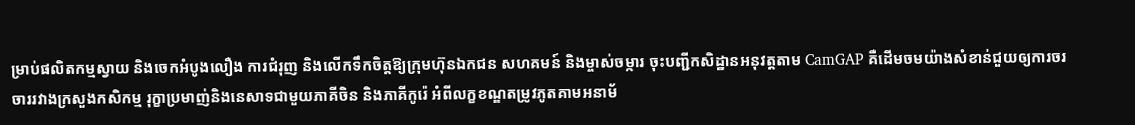ម្រាប់ផលិតកម្មស្វាយ និងចេកអំបូងលឿង ការជំរុញ និងលើកទឹកចិត្តឱ្យក្រុមហ៊ុនឯកជន សហគមន៍ និងម្ចាស់ចម្ការ ចុះបញ្ជីកសិដ្ឋានអនុវត្តតាម CamGAP គឺដើមចមយ៉ាងសំខាន់ជួយឲ្យការចរចាររវាងក្រសួងកសិកម្ម រុក្ខាប្រមាញ់និងនេសាទជាមួយភាគីចិន និងភាគីកូរ៉េ អំពីលក្ខខណ្ឌតម្រូវភូតគាមអនាម័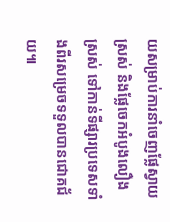យសម្រាប់ការនាំចេញផ្លែស្វាយស្រស់ និងផ្លែចេកអំបូងលឿងស្រស់ ទៅកាន់ទីផ្សារប្រទេសទាំងពីរសម្រេចទទួលបានជោគជ័យ៕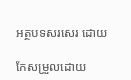អត្ថបទសរសេរ ដោយ

កែសម្រួលដោយ